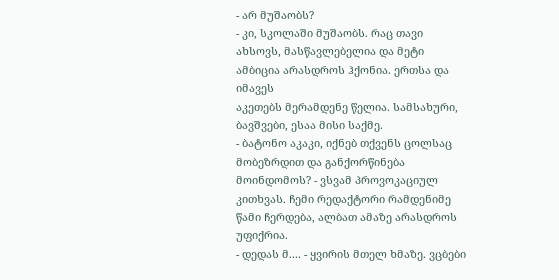- არ მუშაობს?
- კი, სკოლაში მუშაობს. რაც თავი ახსოვს, მასწავლებელია და მეტი ამბიცია არასდროს ჰქონია. ერთსა და იმავეს
აკეთებს მერამდენე წელია. სამსახური, ბავშვები, ესაა მისი საქმე.
- ბატონო აკაკი, იქნებ თქვენს ცოლსაც მობეზრდით და განქორწინება მოინდომოს? - ვსვამ პროვოკაციულ
კითხვას. ჩემი რედაქტორი რამდენიმე წამი ჩერდება, ალბათ ამაზე არასდროს უფიქრია.
- დედას მ.... - ყვირის მთელ ხმაზე. ვცბები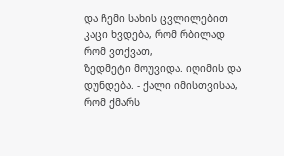და ჩემი სახის ცვლილებით კაცი ხვდება, რომ რბილად რომ ვთქვათ,
ზედმეტი მოუვიდა. იღიმის და დუნდება. - ქალი იმისთვისაა, რომ ქმარს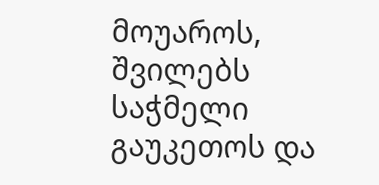მოუაროს, შვილებს საჭმელი გაუკეთოს და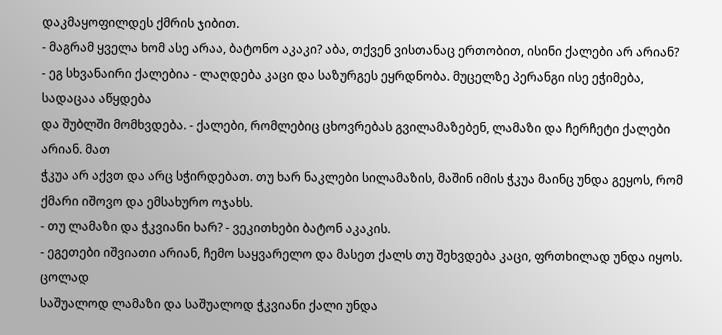დაკმაყოფილდეს ქმრის ჯიბით.
- მაგრამ ყველა ხომ ასე არაა, ბატონო აკაკი? აბა, თქვენ ვისთანაც ერთობით, ისინი ქალები არ არიან?
- ეგ სხვანაირი ქალებია - ლაღდება კაცი და საზურგეს ეყრდნობა. მუცელზე პერანგი ისე ეჭიმება, სადაცაა აწყდება
და შუბლში მომხვდება. - ქალები, რომლებიც ცხოვრებას გვილამაზებენ, ლამაზი და ჩერჩეტი ქალები არიან. მათ
ჭკუა არ აქვთ და არც სჭირდებათ. თუ ხარ ნაკლები სილამაზის, მაშინ იმის ჭკუა მაინც უნდა გეყოს, რომ ქმარი იშოვო და ემსახურო ოჯახს.
- თუ ლამაზი და ჭკვიანი ხარ? - ვეკითხები ბატონ აკაკის.
- ეგეთები იშვიათი არიან, ჩემო საყვარელო და მასეთ ქალს თუ შეხვდება კაცი, ფრთხილად უნდა იყოს. ცოლად
საშუალოდ ლამაზი და საშუალოდ ჭკვიანი ქალი უნდა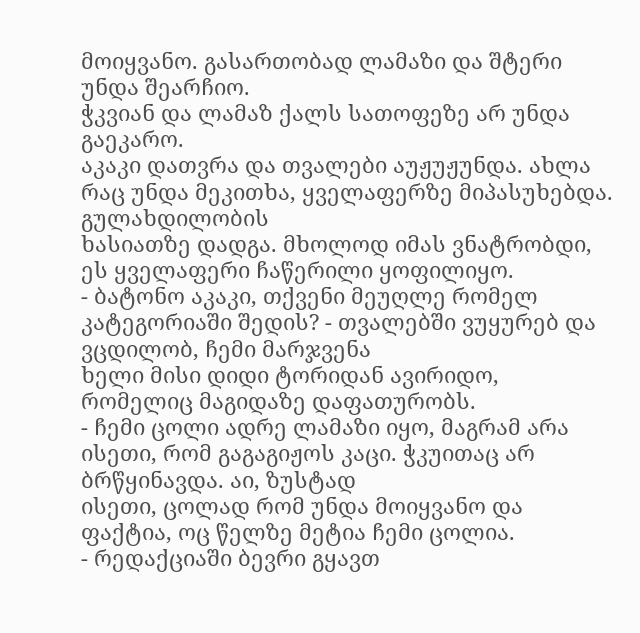მოიყვანო. გასართობად ლამაზი და შტერი უნდა შეარჩიო.
ჭკვიან და ლამაზ ქალს სათოფეზე არ უნდა გაეკარო.
აკაკი დათვრა და თვალები აუჟუჟუნდა. ახლა რაც უნდა მეკითხა, ყველაფერზე მიპასუხებდა. გულახდილობის
ხასიათზე დადგა. მხოლოდ იმას ვნატრობდი, ეს ყველაფერი ჩაწერილი ყოფილიყო.
- ბატონო აკაკი, თქვენი მეუღლე რომელ კატეგორიაში შედის? - თვალებში ვუყურებ და ვცდილობ, ჩემი მარჯვენა
ხელი მისი დიდი ტორიდან ავირიდო, რომელიც მაგიდაზე დაფათურობს.
- ჩემი ცოლი ადრე ლამაზი იყო, მაგრამ არა ისეთი, რომ გაგაგიჟოს კაცი. ჭკუითაც არ ბრწყინავდა. აი, ზუსტად
ისეთი, ცოლად რომ უნდა მოიყვანო და ფაქტია, ოც წელზე მეტია ჩემი ცოლია.
- რედაქციაში ბევრი გყავთ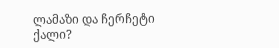ლამაზი და ჩერჩეტი ქალი?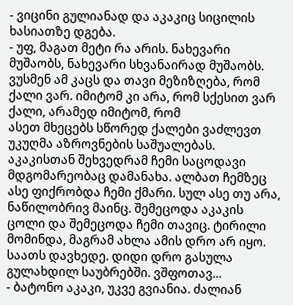- ვიცინი გულიანად და აკაკიც სიცილის ხასიათზე დგება.
- უფ, მაგათ მეტი რა არის. ნახევარი მუშაობს, ნახევარი სხვანაირად მუშაობს.
ვუსმენ ამ კაცს და თავი მეზიზღება, რომ ქალი ვარ. იმიტომ კი არა, რომ სქესით ვარ ქალი, არამედ იმიტომ, რომ
ასეთ მხეცებს სწორედ ქალები ვაძლევთ უკუღმა აზროვნების საშუალებას. აკაკისთან შეხვედრამ ჩემი საცოდავი
მდგომარეობაც დამანახა. ალბათ ჩემზეც ასე ფიქრობდა ჩემი ქმარი. სულ ასე თუ არა, ნაწილობრივ მაინც. შემეცოდა აკაკის ცოლი და შემეცოდა ჩემი თავიც. ტირილი მომინდა, მაგრამ ახლა ამის დრო არ იყო. საათს დავხედე. დიდი დრო გასულა გულახდილ საუბრებში. ვშფოთავ...
- ბატონო აკაკი, უკვე გვიანია. ძალიან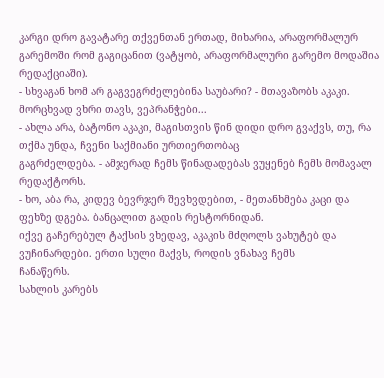კარგი დრო გავატარე თქვენთან ერთად, მიხარია, არაფორმალურ
გარემოში რომ გაგიცანით (ვატყობ, არაფორმალური გარემო მოდაშია რედაქციაში).
- სხვაგან ხომ არ გაგვეგრძელებინა საუბარი? - მთავაზობს აკაკი.
მორცხვად ვხრი თავს, ვეპრანჭები...
- ახლა არა, ბატონო აკაკი, მაგისთვის წინ დიდი დრო გვაქვს, თუ, რა თქმა უნდა, ჩვენი საქმიანი ურთიერთობაც
გაგრძელდება. - ამჯერად ჩემს წინადადებას ვუყენებ ჩემს მომავალ რედაქტორს.
- ხო, აბა რა, კიდევ ბევრჯერ შევხვდებით, - მეთანხმება კაცი და ფეხზე დგება. ბანცალით გადის რესტორნიდან.
იქვე გაჩერებულ ტაქსის ვხედავ, აკაკის მძღოლს ვახუტებ და ვუჩინარდები. ერთი სული მაქვს, როდის ვნახავ ჩემს
ჩანაწერს.
სახლის კარებს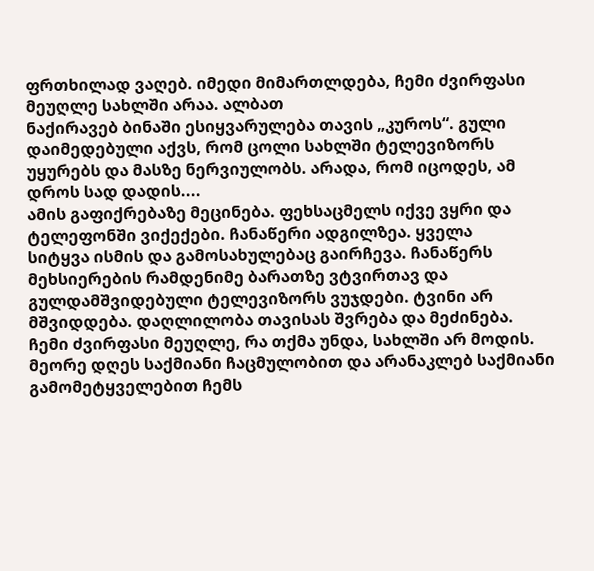ფრთხილად ვაღებ. იმედი მიმართლდება, ჩემი ძვირფასი მეუღლე სახლში არაა. ალბათ
ნაქირავებ ბინაში ესიყვარულება თავის „კუროს“. გული დაიმედებული აქვს, რომ ცოლი სახლში ტელევიზორს
უყურებს და მასზე ნერვიულობს. არადა, რომ იცოდეს, ამ დროს სად დადის....
ამის გაფიქრებაზე მეცინება. ფეხსაცმელს იქვე ვყრი და ტელეფონში ვიქექები. ჩანაწერი ადგილზეა. ყველა
სიტყვა ისმის და გამოსახულებაც გაირჩევა. ჩანაწერს მეხსიერების რამდენიმე ბარათზე ვტვირთავ და
გულდამშვიდებული ტელევიზორს ვუჯდები. ტვინი არ მშვიდდება. დაღლილობა თავისას შვრება და მეძინება. ჩემი ძვირფასი მეუღლე, რა თქმა უნდა, სახლში არ მოდის.
მეორე დღეს საქმიანი ჩაცმულობით და არანაკლებ საქმიანი გამომეტყველებით ჩემს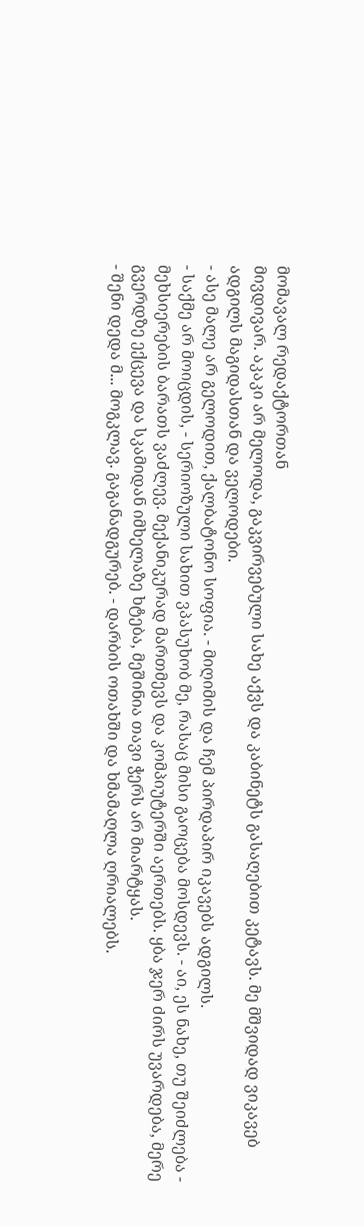მომავალ რედაქტორთან
მივდივარ. აკაკი არ მელოდა, გაკვირვებული სახე აქვს და კაბინეტს გასაღებით კეტავს. მე მშვიდად ვიკავებ ადგილს მაგიდასთან და ველოდები.
- ასე მალე არ გელოდით, ქალბატონო სოფია. - მიღიმის და ჩემ პირდაპირ იკავებს ადგილს.
- საქმე არ მოიცდის, - სერიოზული სახით ვპასუხობ მე, რასაც მისი გაოცება მოსდევს. - აი, ეს ნახე, თუ შეიძლება -
მეხსიერების ბარათს ვაძლევ. მექანიკურად მართმევს და კომპიუტერში აერთებს. ყბა ჯერ ძირს უვარდება, მერე
გვერდზე ექცევა და სკამიდან იმხელაზე ხტება, მეშინია თავი ჭერს არ მიარტყას.
- შენი დედა მ... მოგკლავ. გაგანადგურებ. - დარბის ოთახში და ხმამაღლა ღრიალებს.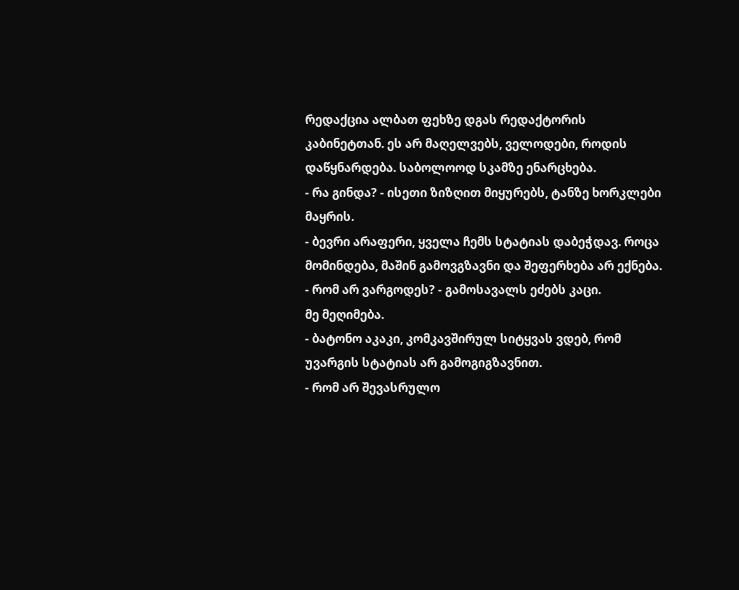რედაქცია ალბათ ფეხზე დგას რედაქტორის კაბინეტთან. ეს არ მაღელვებს, ველოდები, როდის დაწყნარდება. საბოლოოდ სკამზე ენარცხება.
- რა გინდა? - ისეთი ზიზღით მიყურებს, ტანზე ხორკლები მაყრის.
- ბევრი არაფერი, ყველა ჩემს სტატიას დაბეჭდავ. როცა მომინდება, მაშინ გამოვგზავნი და შეფერხება არ ექნება.
- რომ არ ვარგოდეს? - გამოსავალს ეძებს კაცი.
მე მეღიმება.
- ბატონო აკაკი, კომკავშირულ სიტყვას ვდებ, რომ უვარგის სტატიას არ გამოგიგზავნით.
- რომ არ შევასრულო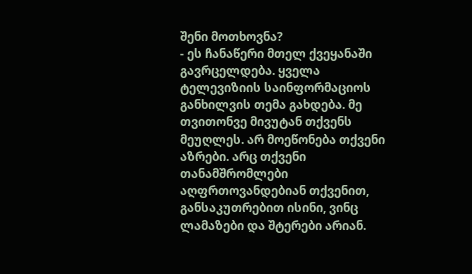შენი მოთხოვნა?
- ეს ჩანაწერი მთელ ქვეყანაში გავრცელდება. ყველა ტელევიზიის საინფორმაციოს განხილვის თემა გახდება. მე
თვითონვე მივუტან თქვენს მეუღლეს. არ მოეწონება თქვენი აზრები. არც თქვენი თანამშრომლები
აღფრთოვანდებიან თქვენით, განსაკუთრებით ისინი, ვინც ლამაზები და შტერები არიან.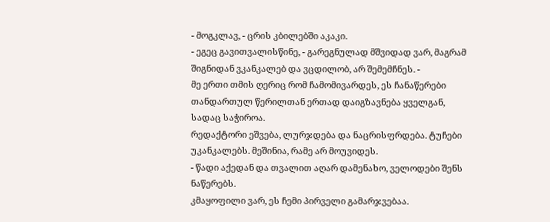- მოგკლავ, - ცრის კბილებში აკაკი.
- ეგეც გავითვალისწინე, - გარეგნულად მშვიდად ვარ, მაგრამ შიგნიდან ვკანკალებ და ვცდილობ, არ შემემჩნეს. -
მე ერთი თმის ღერიც რომ ჩამომივარდეს, ეს ჩანაწერები თანდართულ წერილთან ერთად დაიგზავნება ყველგან,
სადაც საჭიროა.
რედაქტორი ეშვება, ლურჯდება და ნაცრისფრდება. ტუჩები უკანკალებს. მეშინია, რამე არ მოუვიდეს.
- წადი აქედან და თვალით აღარ დამენახო, ველოდები შენს ნაწერებს.
კმაყოფილი ვარ, ეს ჩემი პირველი გამარჯვებაა.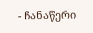- ჩანაწერი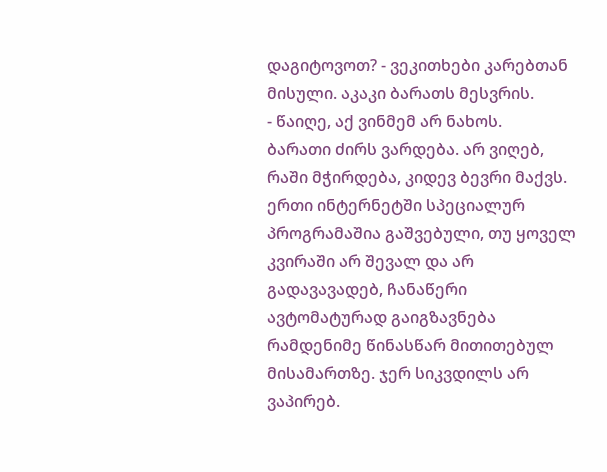დაგიტოვოთ? - ვეკითხები კარებთან მისული. აკაკი ბარათს მესვრის.
- წაიღე, აქ ვინმემ არ ნახოს.
ბარათი ძირს ვარდება. არ ვიღებ, რაში მჭირდება, კიდევ ბევრი მაქვს. ერთი ინტერნეტში სპეციალურ
პროგრამაშია გაშვებული, თუ ყოველ კვირაში არ შევალ და არ გადავავადებ, ჩანაწერი ავტომატურად გაიგზავნება
რამდენიმე წინასწარ მითითებულ მისამართზე. ჯერ სიკვდილს არ ვაპირებ.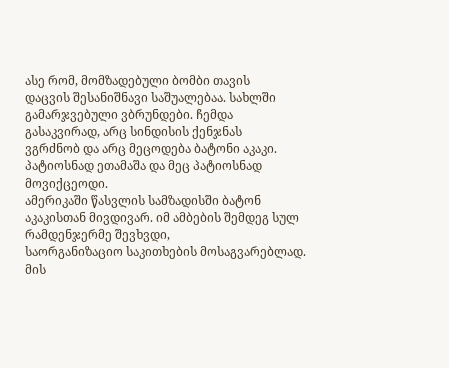ასე რომ, მომზადებული ბომბი თავის
დაცვის შესანიშნავი საშუალებაა. სახლში გამარჯვებული ვბრუნდები. ჩემდა გასაკვირად, არც სინდისის ქენჯნას
ვგრძნობ და არც მეცოდება ბატონი აკაკი. პატიოსნად ეთამაშა და მეც პატიოსნად მოვიქცეოდი.
ამერიკაში წასვლის სამზადისში ბატონ აკაკისთან მივდივარ. იმ ამბების შემდეგ სულ რამდენჯერმე შევხვდი,
საორგანიზაციო საკითხების მოსაგვარებლად. მის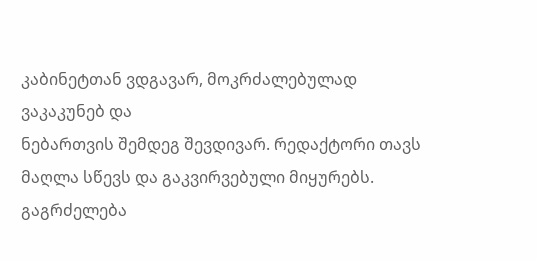კაბინეტთან ვდგავარ, მოკრძალებულად ვაკაკუნებ და
ნებართვის შემდეგ შევდივარ. რედაქტორი თავს მაღლა სწევს და გაკვირვებული მიყურებს.
გაგრძელება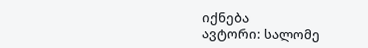იქნება
ავტორი: სალომე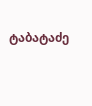ტაბატაძე